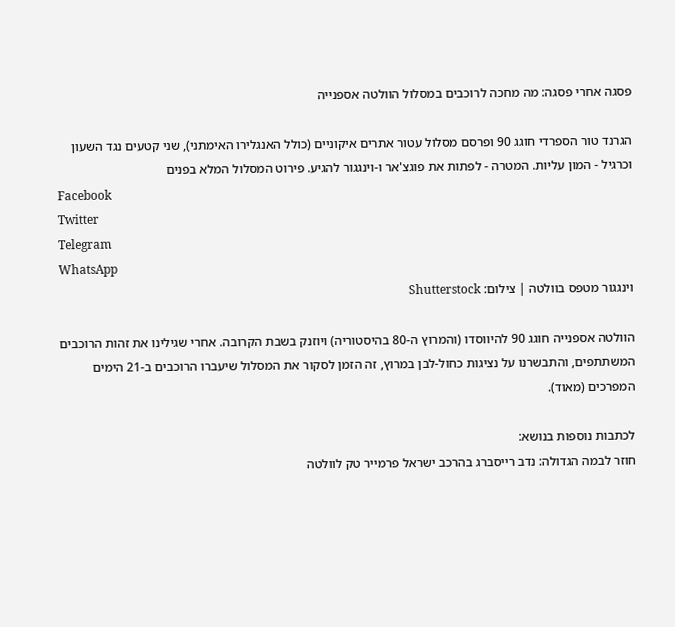פסגה אחרי פסגה: מה מחכה לרוכבים במסלול הוולטה אספנייה

הגרנד טור הספרדי חוגג 90 ופרסם מסלול עטור אתרים איקוניים (כולל האנגלירו האימתני), שני קטעים נגד השעון וכרגיל - המון עליות. המטרה - לפתות את פוגצ'אר ו-וינגגור להגיע. פירוט המסלול המלא בפנים
Facebook
Twitter
Telegram
WhatsApp
וינגגור מטפס בוולטה | צילום: Shutterstock

הוולטה אספנייה חוגג 90 להיווסדו (והמרוץ ה-80 בהיסטוריה) ויוזנק בשבת הקרובה. אחרי שגילינו את זהות הרוכבים המשתתפים, והתבשרנו על נציגות כחול-לבן במרוץ, זה הזמן לסקור את המסלול שיעברו הרוכבים ב-21 הימים המפרכים (מאוד).

לכתבות נוספות בנושא:
חוזר לבמה הגדולה: נדב רייסברג בהרכב ישראל פרמייר טק לוולטה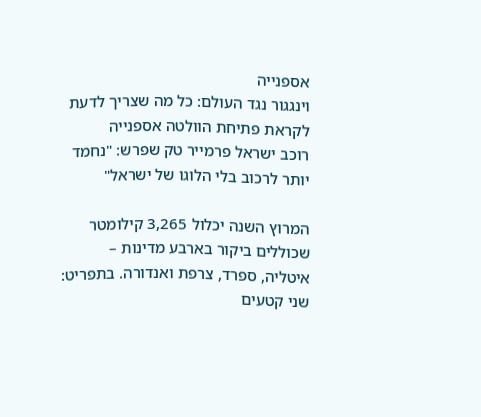אספנייה
וינגגור נגד העולם: כל מה שצריך לדעת לקראת פתיחת הוולטה אספנייה
רוכב ישראל פרמייר טק שפרש: "נחמד יותר לרכוב בלי הלוגו של ישראל"

המרוץ השנה יכלול 3,265 קילומטר שכוללים ביקור בארבע מדינות – איטליה, ספרד, צרפת ואנדורה. בתפריט: שני קטעים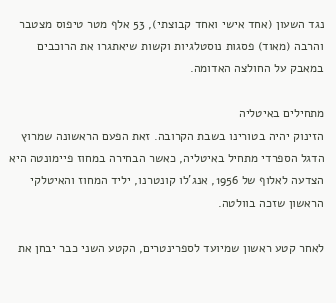נגד השעון (אחד אישי ואחד קבוצתי), 53 אלף מטר טיפוס מצטבר והרבה (מאוד) פסגות נוסטלגיות וקשות שיאתגרו את הרוכבים במאבק על החולצה האדומה.

מתחילים באיטליה
הזינוק יהיה בטורינו בשבת הקרובה. זאת הפעם הראשונה שמרוץ הדגל הספרדי מתחיל באיטליה, כאשר הבחירה במחוז פיימונטה היא הצדעה לאלוף של 1956, אנג'לו קונטרנו, יליד המחוז והאיטלקי הראשון שזכה בוולטה.

לאחר קטע ראשון שמיועד לספרינטרים, הקטע השני כבר יבחן את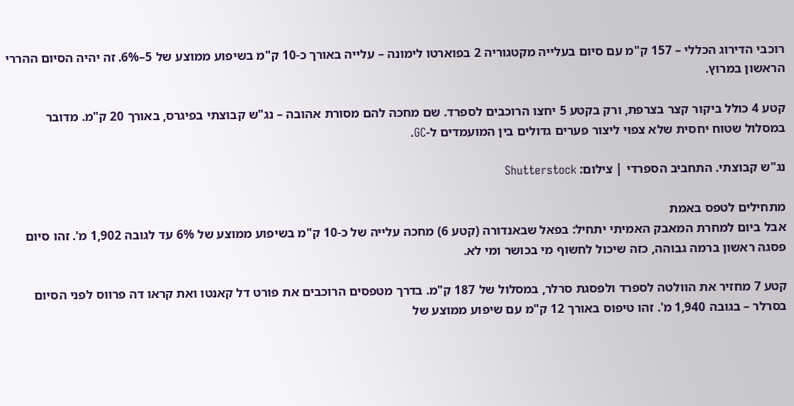רוכבי הדירוג הכללי – 157 ק"מ עם סיום בעלייה מקטגוריה 2 בפוארטו לימונה – עלייה באורך כ-10 ק"מ בשיפוע ממוצע של 5–6%. זה יהיה הסיום ההררי הראשון במרוץ.

קטע 4 כולל ביקור קצר בצרפת, ורק בקטע 5 יחצו הרוכבים לספרד. שם מחכה להם מסורת אהובה – נג"ש קבוצתי בפיגרס, באורך 20 ק"מ. מדובר במסלול שטוח יחסית שלא צפוי ליצור פערים גדולים בין המועמדים ל-GC.

נג"ש קבוצתי. התחביב הספרדי | צילום: Shutterstock

מתחילים לטפס באמת
אבל ביום למחרת המאבק האמיתי יתחיל: בפאל שבאנדורה (קטע 6) מחכה עלייה של כ-10 ק"מ בשיפוע ממוצע של 6% עד לגובה 1,902 מ'. זהו סיום פסגה ראשון ברמה גבוהה, כזה שיכול לחשוף מי בכושר ומי לא.

קטע 7 מחזיר את הוולטה לספרד ולפסגת סרלר, במסלול של 187 ק"מ. בדרך מטפסים הרוכבים את פורט דל קאנטו ואת קראו דה פרווס לפני הסיום בסרלר – בגובה 1,940 מ'. זהו טיפוס באורך 12 ק"מ עם שיפוע ממוצע של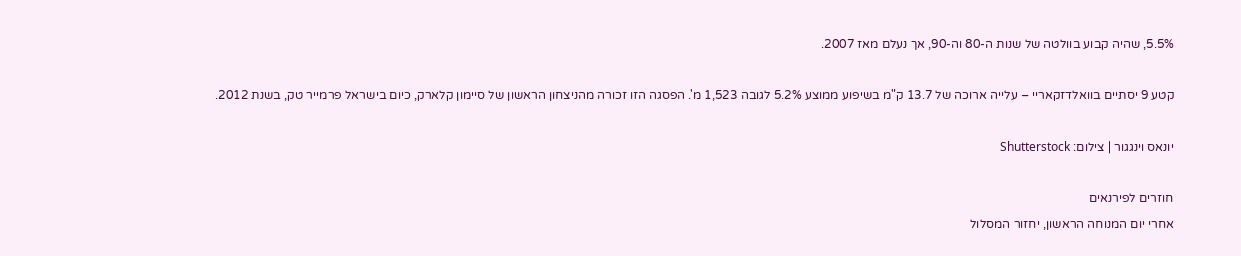5.5%, שהיה קבוע בוולטה של שנות ה-80 וה-90, אך נעלם מאז 2007.

קטע 9 יסתיים בוואלדזקאריי – עלייה ארוכה של 13.7 ק"מ בשיפוע ממוצע 5.2% לגובה 1,523 מ'. הפסגה הזו זכורה מהניצחון הראשון של סיימון קלארק, כיום בישראל פרמייר טק, בשנת 2012.

יונאס וינגגור | צילום: Shutterstock

חוזרים לפירנאים
אחרי יום המנוחה הראשון, יחזור המסלול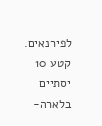לפירנאים. קטע 10 יסתיים בלארה-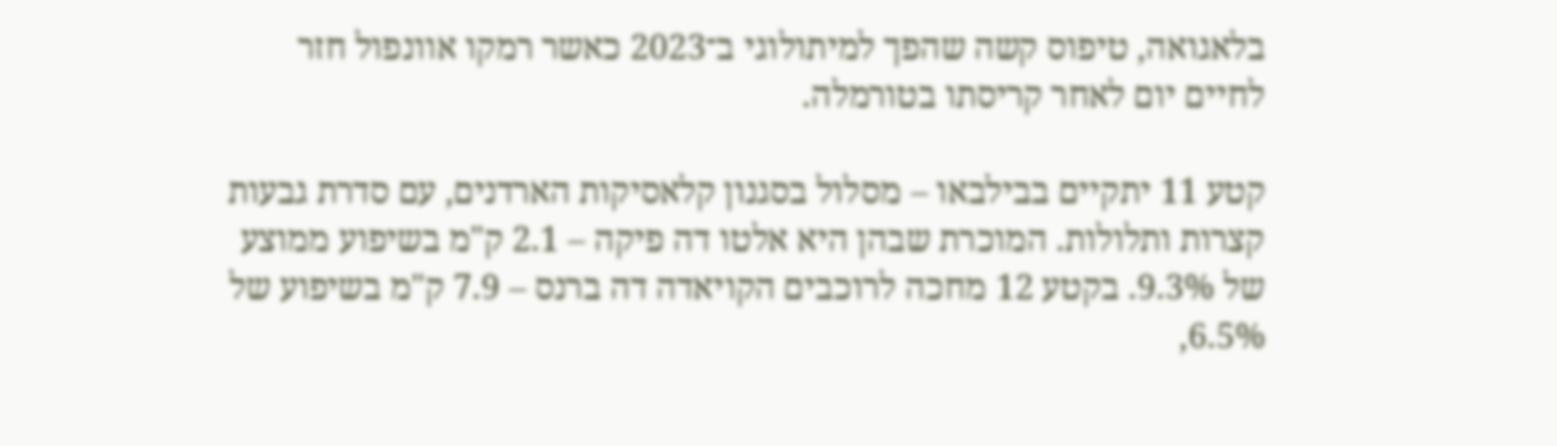בלאגואה, טיפוס קשה שהפך למיתולוגי ב־2023 כאשר רמקו אוונפול חזר לחיים יום לאחר קריסתו בטורמלה.

קטע 11 יתקיים בבילבאו – מסלול בסגנון קלאסיקות הארדנים, עם סדרת גבעות קצרות ותלולות. המוכרת שבהן היא אלטו דה פיקה – 2.1 ק"מ בשיפוע ממוצע של 9.3%. בקטע 12 מחכה לרוכבים הקויאדה דה ברנס – 7.9 ק"מ בשיפוע של 6.5%,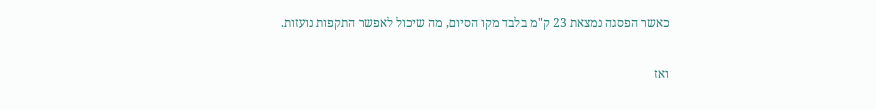כאשר הפסגה נמצאת 23 ק"מ בלבד מקו הסיום, מה שיכול לאפשר התקפות נועזות.

ואז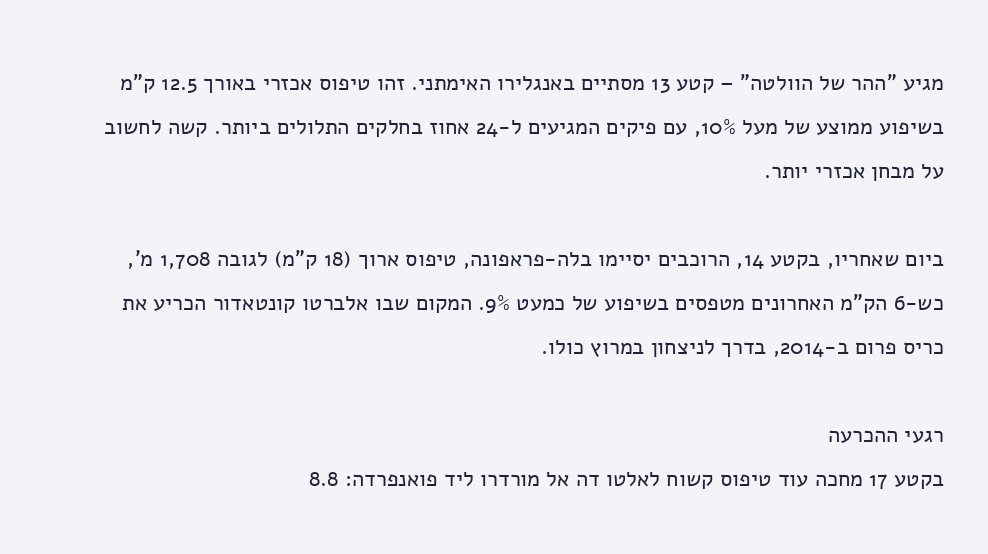מגיע "ההר של הוולטה" – קטע 13 מסתיים באנגלירו האימתני. זהו טיפוס אכזרי באורך 12.5 ק"מ בשיפוע ממוצע של מעל 10%, עם פיקים המגיעים ל-24 אחוז בחלקים התלולים ביותר. קשה לחשוב על מבחן אכזרי יותר.

ביום שאחריו, בקטע 14, הרוכבים יסיימו בלה-פראפונה, טיפוס ארוך (18 ק"מ) לגובה 1,708 מ', כש-6 הק"מ האחרונים מטפסים בשיפוע של כמעט 9%. המקום שבו אלברטו קונטאדור הכריע את כריס פרום ב-2014, בדרך לניצחון במרוץ כולו.

רגעי ההכרעה
בקטע 17 מחכה עוד טיפוס קשוח לאלטו דה אל מורדרו ליד פואנפרדה: 8.8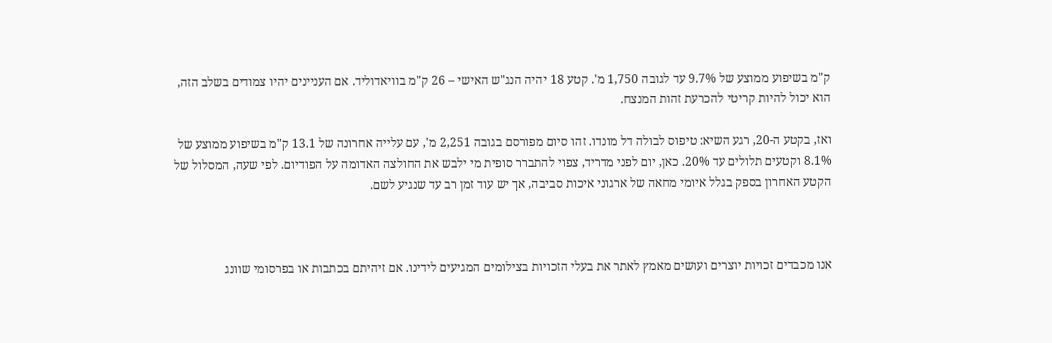ק"מ בשיפוע ממוצע של 9.7% עד לגובה 1,750 מ'. קטע 18 יהיה הנג"ש האישי – 26 ק"מ בוויאדוליד. אם העניינים יהיו צמודים בשלב הזה, הוא יכול להיות קריטי להכרעת זהות המנצח.

ואז, בקטע ה-20, רגע השיא: טיפוס לבולה דל מונדו. זהו סיום מפורסם בגובה 2,251 מ', עם עלייה אחרונה של 13.1 ק"מ בשיפוע ממוצע של 8.1% וקטעים תלולים עד 20%. כאן, יום לפני מדריד, צפוי להתברר סופית מי ילבש את החולצה האדומה על הפודיום. לפי שעה, המסלול של הקטע האחרון בספק בגלל איומי מחאה של ארגוני איכות סביבה, אך יש עוד זמן רב עד שנגיע לשם.



אנו מכבדים זכויות יוצרים ועושים מאמץ לאתר את בעלי הזכויות בצילומים המגיעים לידינו. אם זיהיתם בכתבות או בפרסומי שוונג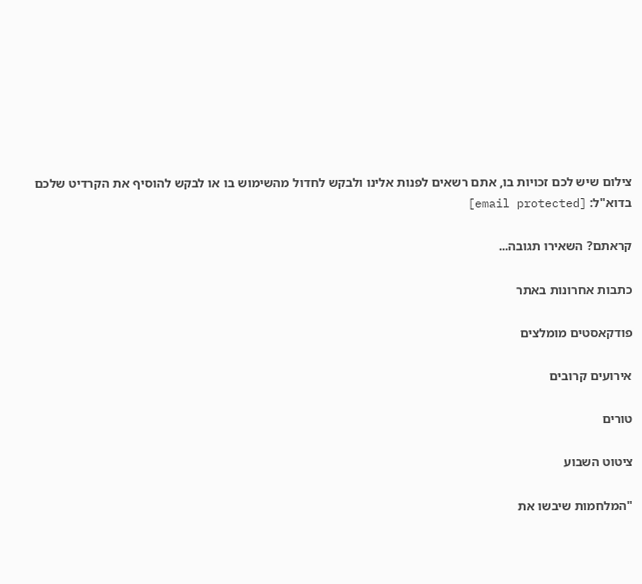צילום שיש לכם זכויות בו, אתם רשאים לפנות אלינו ולבקש לחדול מהשימוש בו או לבקש להוסיף את הקרדיט שלכם בדוא"ל: [email protected]

קראתם? השאירו תגובה...

כתבות אחרונות באתר

פודקאסטים מומלצים

אירועים קרובים

טורים

ציטוט השבוע

"המלחמות שיבשו את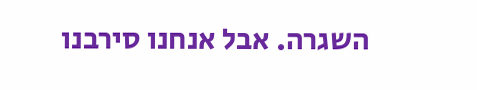השגרה. אבל אנחנו סירבנו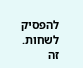להפסיק לשחות. זה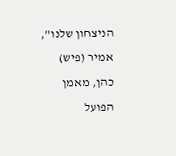הניצחון שלנו", אמיר (פיש) כהן, מאמן הפועל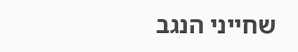שחייני הנגב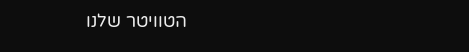הטוויטר שלנו